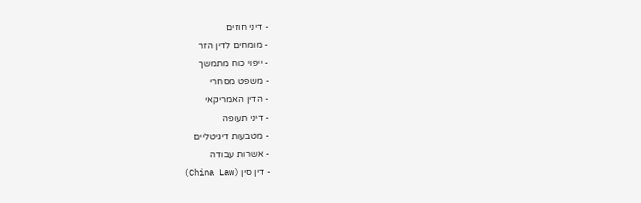- דיני חוזים
- מומחים לדין הזר
- ייפוי כוח מתמשך
- משפט מסחרי
- הדין האמריקאי
- דיני תעופה
- מטבעות דיגיטליים
- אשרות עבודה
- דין סין (China Law)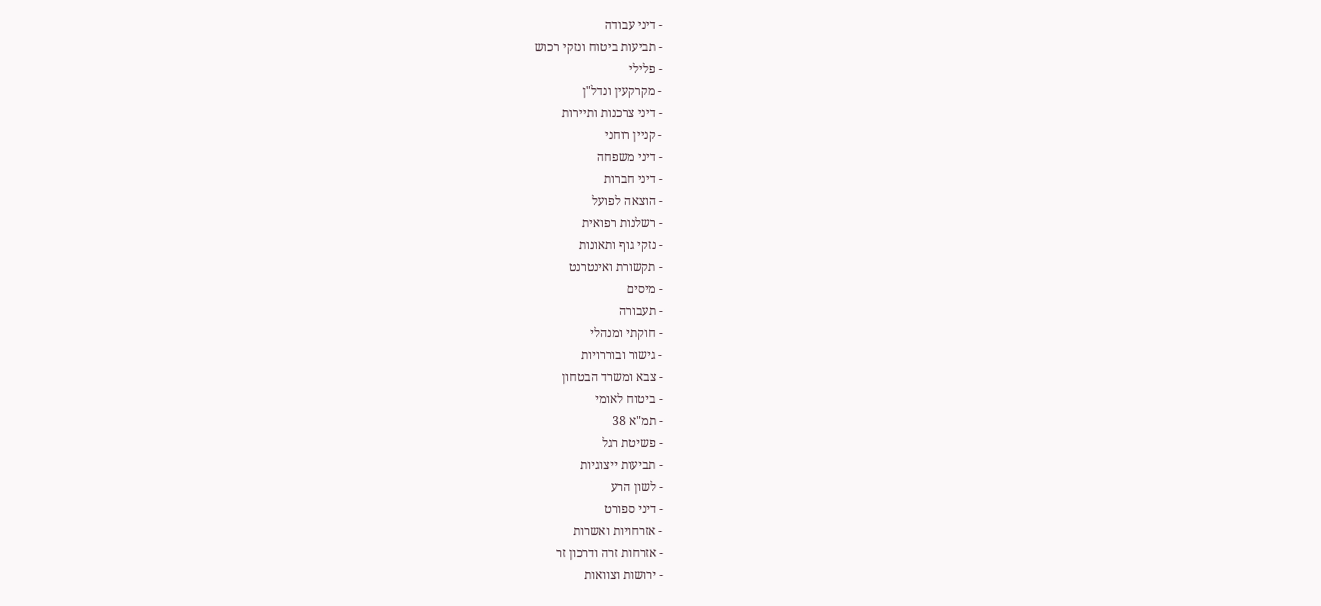- דיני עבודה
- תביעות ביטוח ונזקי רכוש
- פלילי
- מקרקעין ונדל"ן
- דיני צרכנות ותיירות
- קניין רוחני
- דיני משפחה
- דיני חברות
- הוצאה לפועל
- רשלנות רפואית
- נזקי גוף ותאונות
- תקשורת ואינטרנט
- מיסים
- תעבורה
- חוקתי ומנהלי
- גישור ובוררויות
- צבא ומשרד הבטחון
- ביטוח לאומי
- תמ"א 38
- פשיטת רגל
- תביעות ייצוגיות
- לשון הרע
- דיני ספורט
- אזרחויות ואשרות
- אזרחות זרה ודרכון זר
- ירושות וצוואות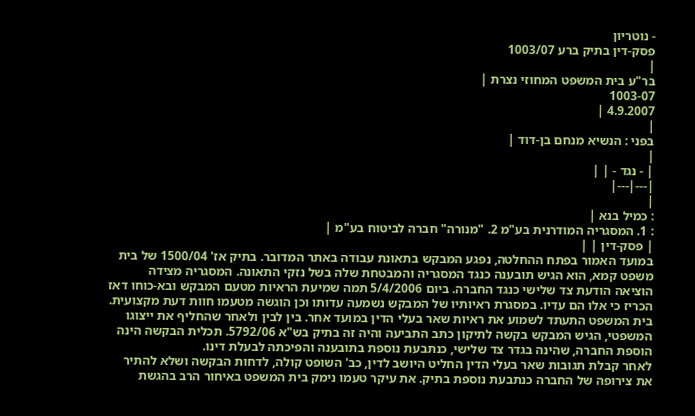- נוטריון
פסק-דין בתיק ברע 1003/07
|
בר"ע בית המשפט המחוזי נצרת |
1003-07
4.9.2007 |
|
בפני : הנשיא מנחם בן-דוד |
|
| - נגד - | |
|---|---|
|
: כמיל בנא |
: 1. המסגריה המודרנית בע"מ 2. "מנורה" חברה לביטוח בע"מ |
| פסק-דין | |
במועד האמור בפתח ההחלטה, נפגע המבקש בתאונת עבודה באתר המדובר. בתיק אז' 1500/04 של בית משפט קמא, הוא הגיש תובענה כנגד המסגריה והמבטחת שלה בשל נזקי התאונה. המסגריה מצידה הוציאה הודעת צד שלישי כנגד החברה. ביום 5/4/2006 תמה שמיעת הראיות מטעם המבקש ובא-כוחו דאז הכריז כי אלו הם עדיו. במסגרת ראיותיו של המבקש נשמעה עדותו וכן הוגשה מטעמו חוות דעת מקצועית. בית המשפט התעתד לשמוע את ראיות שאר בעלי הדין במועד אחר. בין לבין ולאחר שהחליף את ייצוגו המשפטי, הגיש המבקש בקשה לתיקון כתב התביעה והיה זה בתיק בש"א 5792/06. תכלית הבקשה הינה הוספת החברה, שהינה בגדר צד שלישי, כנתבעת נוספת בתובענה והפיכתה לבעלת דינו.
לאחר קבלת תגובות שאר בעלי הדין החליט היושב לדין, כב' השופט קולה, לדחות הבקשה ושלא להתיר את צירופה של החברה כנתבעת נוספת בתיק. את עיקר טעמו נימק בית המשפט באיחור הרב בהגשת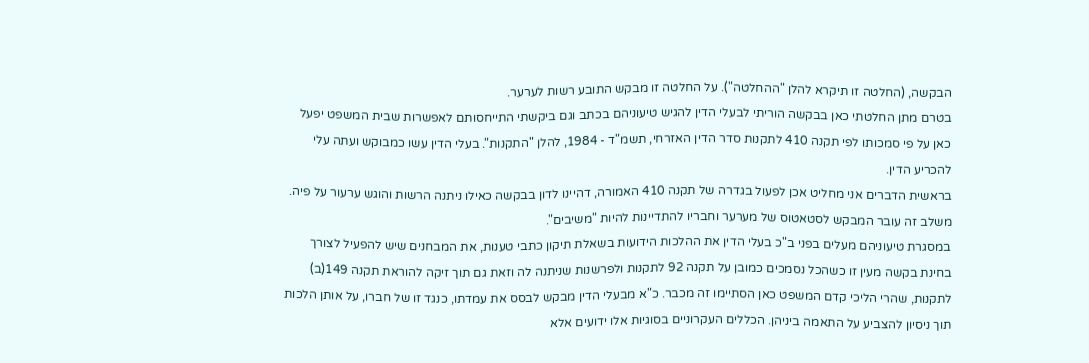הבקשה, (החלטה זו תיקרא להלן "ההחלטה"). על החלטה זו מבקש התובע רשות לערער.
בטרם מתן החלטתי כאן בבקשה הוריתי לבעלי הדין להגיש טיעוניהם בכתב וגם ביקשתי התייחסותם לאפשרות שבית המשפט יפעל כאן על פי סמכותו לפי תקנה 410 לתקנות סדר הדין האזרחי, תשמ"ד - 1984, להלן "התקנות". בעלי הדין עשו כמבוקש ועתה עלי להכריע הדין.
בראשית הדברים אני מחליט אכן לפעול בגדרה של תקנה 410 האמורה, דהיינו לדון בבקשה כאילו ניתנה הרשות והוגש ערעור על פיה. משלב זה עובר המבקש לסטאטוס של מערער וחבריו להתדיינות להיות "משיבים".
במסגרת טיעוניהם מעלים בפני ב"כ בעלי הדין את ההלכות הידועות בשאלת תיקון כתבי טענות, את המבחנים שיש להפעיל לצורך בחינת בקשה מעין זו כשהכל נסמכים כמובן על תקנה 92 לתקנות ולפרשנות שניתנה לה וזאת גם תוך זיקה להוראת תקנה 149(ב) לתקנות, שהרי הליכי קדם המשפט כאן הסתיימו זה מכבר. כ"א מבעלי הדין מבקש לבסס את עמדתו, כנגד זו של חברו, על אותן הלכות תוך ניסיון להצביע על התאמה ביניהן. הכללים העקרוניים בסוגיות אלו ידועים אלא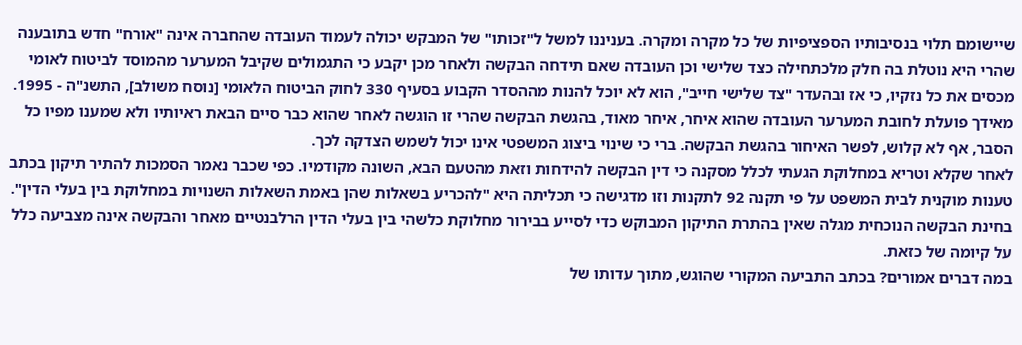שיישומם תלוי בנסיבותיו הספציפיות של כל מקרה ומקרה. בעניננו למשל ל"זכותו" של המבקש יכולה לעמוד העובדה שהחברה אינה "אורח" חדש בתובענה שהרי היא נוטלת בה חלק מלכתחילה כצד שלישי וכן העובדה שאם תידחה הבקשה ולאחר מכן יקבע כי התגמולים שקיבל המערער מהמוסד לביטוח לאומי מכסים את כל נזקיו, כי אז ובהעדר "צד שלישי חייב", הוא לא יוכל להנות מההסדר הקבוע בסעיף 330 לחוק הביטוח הלאומי [נוסח משולב], התשנ"ה - 1995. מאידך פועלת לחובת המערער העובדה שהוא איחר, איחר מאוד, בהגשת הבקשה שהרי זו הוגשה לאחר שהוא כבר סיים הבאת ראיותיו ולא שמענו מפיו כל הסבר, אף לא קלוש, לפשר האיחור בהגשת הבקשה. ברי כי שינוי ביצוג המשפטי אינו יכול לשמש הצדקה לכך.
לאחר שקלא וטריא במחלוקת הגעתי לכלל מסקנה כי דין הבקשה להידחות וזאת מהטעם הבא, השונה מקודמיו. כפי שכבר נאמר הסמכות להתיר תיקון בכתב טענות מוקנית לבית המשפט על פי תקנה 92 לתקנות וזו מדגישה כי תכליתה היא "להכריע בשאלות שהן באמת השאלות השנויות במחלוקת בין בעלי הדין". בחינת הבקשה הנוכחית מגלה שאין בהתרת התיקון המבוקש כדי לסייע בבירור מחלוקת כלשהי בין בעלי הדין הרלבנטיים מאחר והבקשה אינה מצביעה כלל על קיומה של כזאת.
במה דברים אמורים? בכתב התביעה המקורי שהוגש, מתוך עדותו של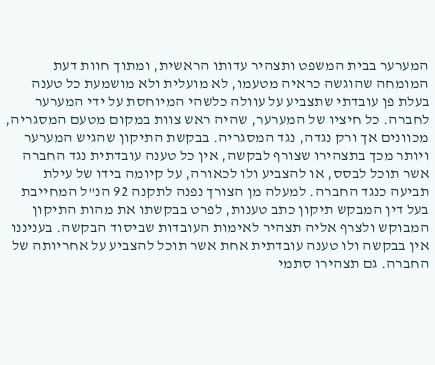המערער בבית המשפט ותצהיר עדותו הראשית, ומתוך חוות דעת המומחה שהוגשה כראיה מטעמו, לא מועלית ולא מושמעת כל טענה בעלת פן עובדתי שתצביע על עוולה כלשהי המיוחסת על ידי המערער לחברה. כל חיציו של המערער, שהיה ראש צוות במקום מטעם המסגריה, מכוונים אך ורק נגדה, נגד המסגריה. בבקשת התיקון שהגיש המערער ויותר מכך בתצהירו שצורף לבקשה, אין כל טענה עובדתית נגד החברה אשר תוכל לבסס, או להצביע ולו לכאורה, על קיומה בידו של עילת תביעה כנגד החברה. למעלה מן הצורך נפנה לתקנה 92 הנ"ל המחייבת בעל דין המבקש תיקון כתב טענות, לפרט בבקשתו את מהות התיקון המבוקש ולצרף אליה תצהיר לאימות העובדות שביסוד הבקשה. בעניננו אין בבקשה ולו טענה עובדתית אחת אשר תוכל להצביע על אחריותה של החברה. גם תצהירו סתמי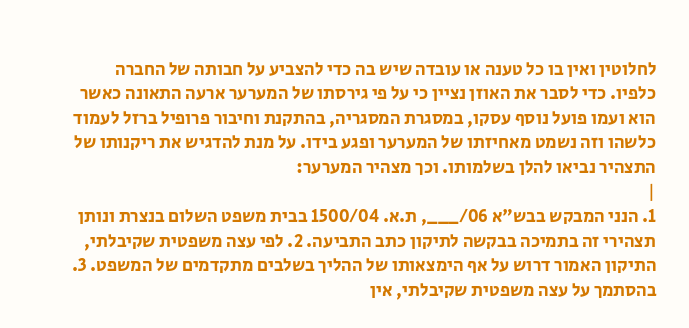לחלוטין ואין בו כל טענה או עובדה שיש בה כדי להצביע על חבותה של החברה כלפיו. כדי לסבר את האוזן נציין כי על פי גירסתו של המערער ארעה התאונה כאשר הוא ועמו פועל נוסף עסקו, במסגרת המסגריה, בהתקנת וחיבור פרופיל ברזל לעמוד כלשהו וזה נשמט מאחיזתו של המערער ופגע בידו. על מנת להדגיש את ריקנותו של התצהיר נביאו להלן בשלמותו. וכך מצהיר המערער:
|
1. הנני המבקש בבש"א 06/___, ת.א. 1500/04 בבית משפט השלום בנצרת ונותן תצהירי זה בתמיכה בבקשה לתיקון כתב התביעה. 2. לפי עצה משפטית שקיבלתי, התיקון האמור דרוש על אף הימצאותו של ההליך בשלבים מתקדמים של המשפט. 3. בהסתמך על עצה משפטית שקיבלתי, אין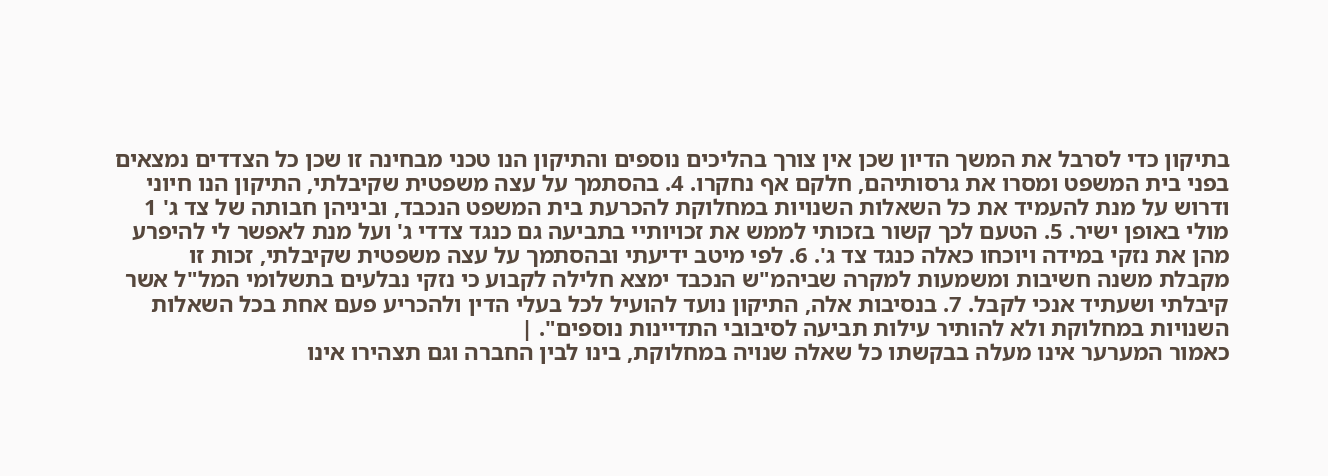בתיקון כדי לסרבל את המשך הדיון שכן אין צורך בהליכים נוספים והתיקון הנו טכני מבחינה זו שכן כל הצדדים נמצאים בפני בית המשפט ומסרו את גרסותיהם, חלקם אף נחקרו. 4. בהסתמך על עצה משפטית שקיבלתי, התיקון הנו חיוני ודרוש על מנת להעמיד את כל השאלות השנויות במחלוקת להכרעת בית המשפט הנכבד, וביניהן חבותה של צד ג' 1 מולי באופן ישיר. 5. הטעם לכך קשור בזכותי לממש את זכויותיי בתביעה גם כנגד צדדי ג' ועל מנת לאפשר לי להיפרע מהן את נזקי במידה ויוכחו כאלה כנגד צד ג'. 6. לפי מיטב ידיעתי ובהסתמך על עצה משפטית שקיבלתי, זכות זו מקבלת משנה חשיבות ומשמעות למקרה שביהמ"ש הנכבד ימצא חלילה לקבוע כי נזקי נבלעים בתשלומי המל"ל אשר קיבלתי ושעתיד אנכי לקבל. 7. בנסיבות אלה, התיקון נועד להועיל לכל בעלי הדין ולהכריע פעם אחת בכל השאלות השנויות במחלוקת ולא להותיר עילות תביעה לסיבובי התדיינות נוספים". |
כאמור המערער אינו מעלה בבקשתו כל שאלה שנויה במחלוקת, בינו לבין החברה וגם תצהירו אינו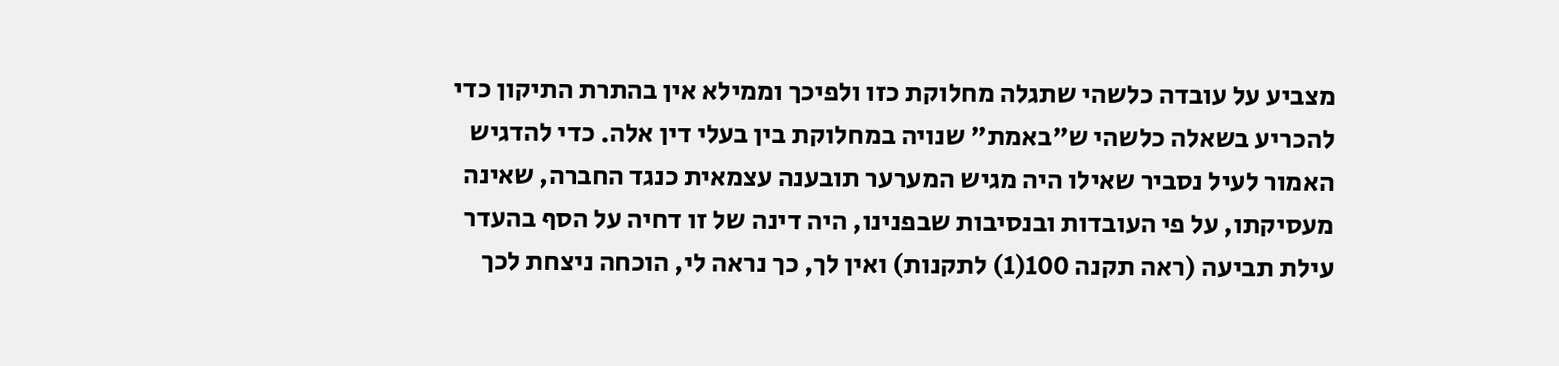מצביע על עובדה כלשהי שתגלה מחלוקת כזו ולפיכך וממילא אין בהתרת התיקון כדי להכריע בשאלה כלשהי ש"באמת" שנויה במחלוקת בין בעלי דין אלה. כדי להדגיש האמור לעיל נסביר שאילו היה מגיש המערער תובענה עצמאית כנגד החברה, שאינה מעסיקתו, על פי העובדות ובנסיבות שבפנינו, היה דינה של זו דחיה על הסף בהעדר עילת תביעה (ראה תקנה 100(1) לתקנות) ואין לך, כך נראה לי, הוכחה ניצחת לכך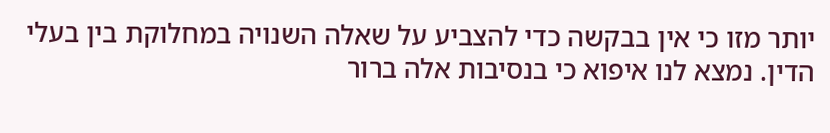יותר מזו כי אין בבקשה כדי להצביע על שאלה השנויה במחלוקת בין בעלי הדין. נמצא לנו איפוא כי בנסיבות אלה ברור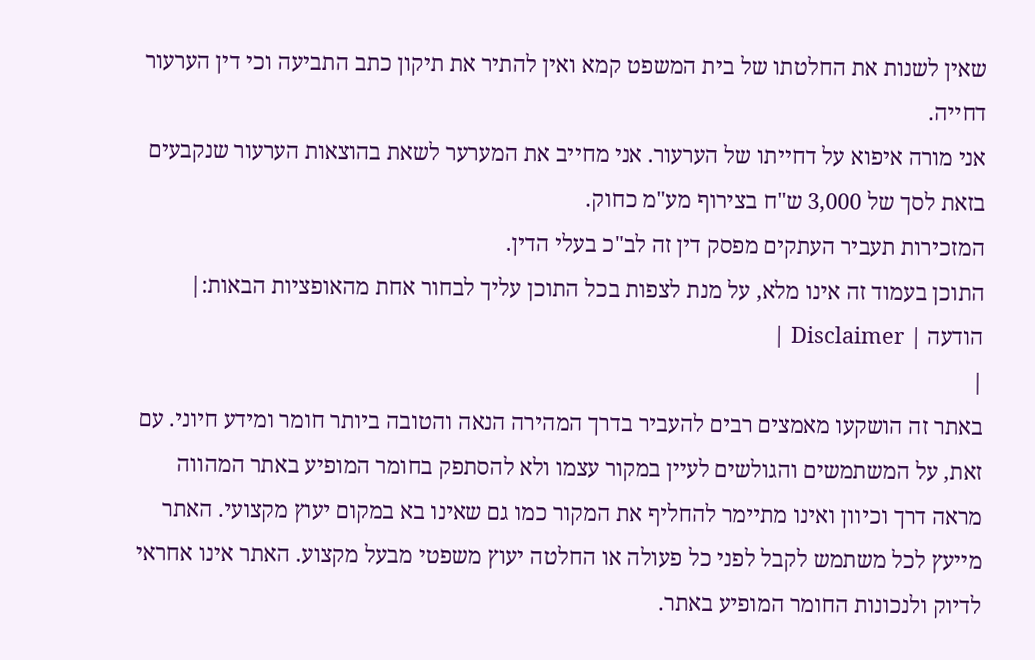שאין לשנות את החלטתו של בית המשפט קמא ואין להתיר את תיקון כתב התביעה וכי דין הערעור דחייה.
אני מורה איפוא על דחייתו של הערעור. אני מחייב את המערער לשאת בהוצאות הערעור שנקבעים בזאת לסך של 3,000 ש"ח בצירוף מע"מ כחוק.
המזכירות תעביר העתקים מפסק דין זה לב"כ בעלי הדין.
התוכן בעמוד זה אינו מלא, על מנת לצפות בכל התוכן עליך לבחור אחת מהאופציות הבאות:| הודעה | Disclaimer |
|
באתר זה הושקעו מאמצים רבים להעביר בדרך המהירה הנאה והטובה ביותר חומר ומידע חיוני. עם זאת, על המשתמשים והגולשים לעיין במקור עצמו ולא להסתפק בחומר המופיע באתר המהווה מראה דרך וכיוון ואינו מתיימר להחליף את המקור כמו גם שאינו בא במקום יעוץ מקצועי. האתר מייעץ לכל משתמש לקבל לפני כל פעולה או החלטה יעוץ משפטי מבעל מקצוע. האתר אינו אחראי לדיוק ולנכונות החומר המופיע באתר.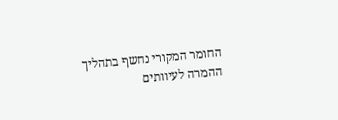החומר המקורי נחשף בתהליך ההמרה לעיוותים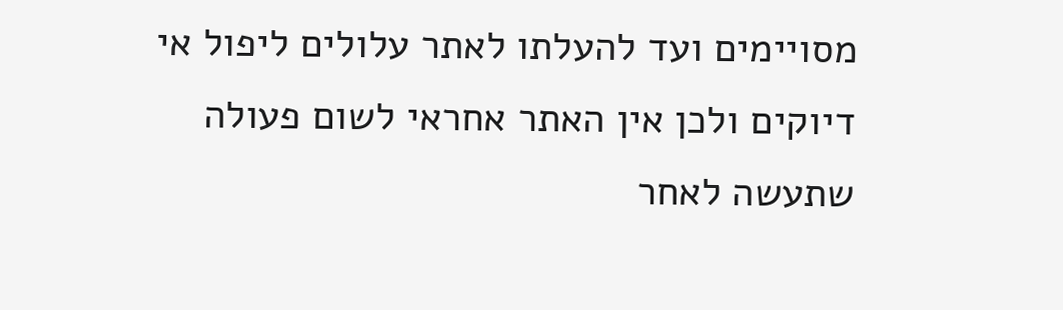מסויימים ועד להעלתו לאתר עלולים ליפול אי דיוקים ולכן אין האתר אחראי לשום פעולה שתעשה לאחר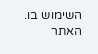השימוש בו. האתר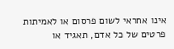אינו אחראי לשום פרסום או לאמיתות פרטים של כל אדם, תאגיד או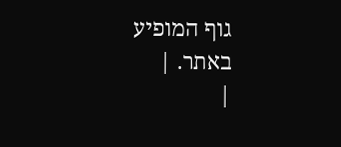גוף המופיע באתר. |
|